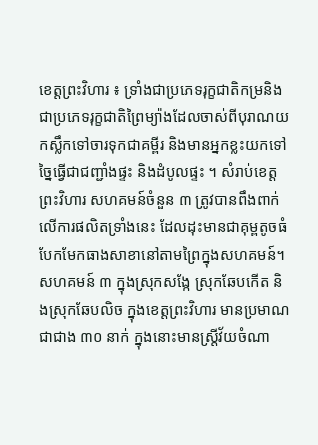ខេត្តព្រះវិហារ ៖ ទ្រាំងជាប្រភេទរុក្ខជាតិកម្រនិងជាប្រភេទរុក្ខជាតិព្រៃម្យ៉ាងដែលចាស់ពីបុរាណយកស្លឹកទៅចារទុកជាគម្ពីរ និងមានអ្នកខ្លះយកទៅច្នៃធ្វើជាជញ្ជាំងផ្ទះ និងដំបូលផ្ទះ ។ សំរាប់ខេត្ដព្រះវិហារ សហគមន៍ចំនួន ៣ ត្រូវបានពឹងពាក់លើការផលិតទ្រាំងនេះ ដែលដុះមានជាគុម្ពតូចធំបែកមែកធាងសាខានៅតាមព្រៃក្នុងសហគមន៍។
សហគមន៍ ៣ ក្នុងស្រុកសង្កែ ស្រុកឆែបកើត និងស្រុកឆែបលិច ក្នុងខេត្តព្រះវិហារ មានប្រមាណជាជាង ៣០ នាក់ ក្នុងនោះមានស្ត្រីវ័យចំណា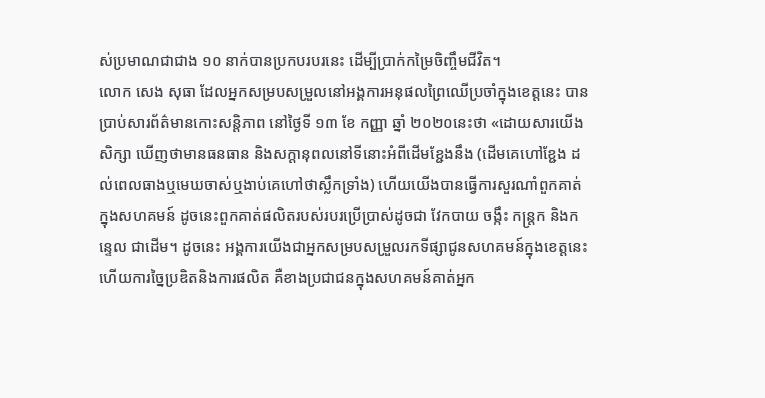ស់ប្រមាណជាជាង ១០ នាក់បានប្រកបរបរនេះ ដើម្បីប្រាក់កម្រៃចិញ្ចឹមជីវិត។
លោក សេង សុធា ដែលអ្នកសម្របសម្រួលនៅអង្គការអនុផលព្រៃឈើប្រចាំក្នុងខេត្តនេះ បានប្រាប់សារព័ត៌មានកោះសន្តិភាព នៅថ្ងៃទី ១៣ ខែ កញ្ញា ឆ្នាំ ២០២០នេះថា «ដោយសារយើងសិក្សា ឃើញថាមានធនធាន និងសក្តានុពលនៅទីនោះអំពីដើមខ្ជែងនឹង (ដើមគេហៅខ្ជែង ដល់ពេលធាងឬមេឃចាស់ឬងាប់គេហៅថាស្លឹកទ្រាំង) ហើយយើងបានធ្វើការសួរណាំពួកគាត់ក្នុងសហគមន៍ ដូចនេះពួកគាត់ផលិតរបស់របរប្រើប្រាស់ដូចជា វែកបាយ ចង្កឹះ កន្ត្រក និងកន្ទេល ជាដើម។ ដូចនេះ អង្គការយើងជាអ្នកសម្របសម្រួលរកទីផ្សាជូនសហគមន៍ក្នុងខេត្តនេះ ហើយការច្នៃប្រឌិតនិងការផលិត គឺខាងប្រជាជនក្នុងសហគមន៍គាត់អ្នក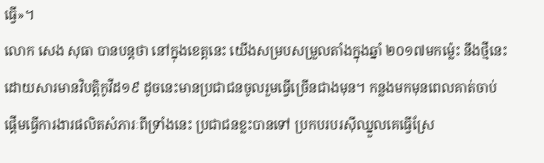ធ្វើ»។
លោក សេង សុធា បានបន្តថា នៅក្នុងខេត្តនេះ យើងសម្របសម្រួលតាំងក្នុងឆ្នាំ ២០១៧មកម្ល៉េះ នឹងថ្មីនេះដោយសារមានវិបត្តិកូវីដ១៩ ដូចនេះមានប្រជាជនចូលរួមធ្វើច្រើនជាងមុន។ កន្លងមកមុនពេលគាត់ចាប់ផ្តើមធ្វើការងារផលិតសំភារៈពីទ្រាំងនេះ ប្រជាជនខ្លះបានទៅ ប្រកបរបរស៊ីឈ្នួលគេធ្វើស្រែ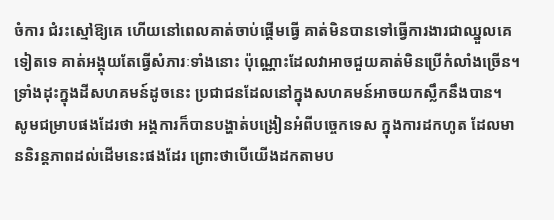ចំការ ជំរះស្មៅឱ្យគេ ហើយនៅពេលគាត់ចាប់ផ្តើមធ្វើ គាត់មិនបានទៅធ្វើការងារជាឈ្នួលគេទៀតទេ គាត់អង្គុយតែធ្វើសំភារៈទាំងនោះ ប៉ុណ្ណោះដែលវាអាចជួយគាត់មិនប្រើកំលាំងច្រើន។ ទ្រាំងដុះក្នុងដីសហគមន៍ដូចនេះ ប្រជាជនដែលនៅក្នុងសហគមន៍អាចយកស្លឹកនឹងបាន។
សូមជម្រាបផងដែរថា អង្គការក៏បានបង្ហាត់បង្រៀនអំពីបច្ចេកទេស ក្នុងការដកហូត ដែលមាននិរន្តភាពដល់ដើមនេះផងដែរ ព្រោះថាបើយើងដកតាមប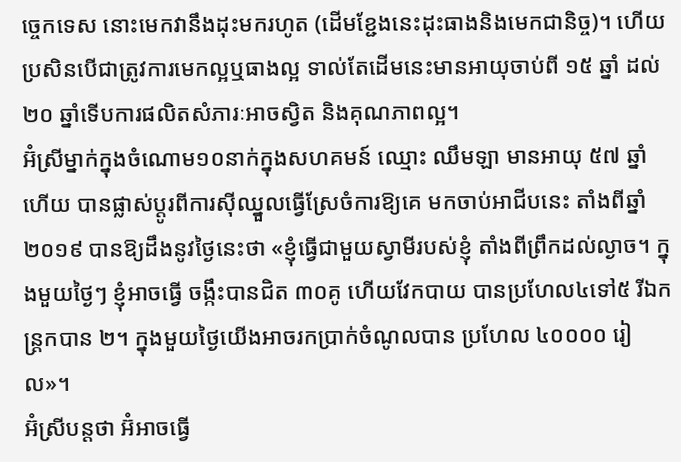ច្ចេកទេស នោះមេកវានឹងដុះមករហូត (ដើមខ្ជែងនេះដុះធាងនិងមេកជានិច្ច)។ ហើយប្រសិនបើជាត្រូវការមេកល្អឬធាងល្អ ទាល់តែដើមនេះមានអាយុចាប់ពី ១៥ ឆ្នាំ ដល់២០ ឆ្នាំទើបការផលិតសំភារៈអាចស្វិត និងគុណភាពល្អ។
អ៊ំស្រីម្នាក់ក្នុងចំណោម១០នាក់ក្នុងសហគមន៍ ឈ្មោះ ឈឹមឡា មានអាយុ ៥៧ ឆ្នាំហើយ បានផ្លាស់ប្តូរពីការស៊ីឈ្នួលធ្វើស្រែចំការឱ្យគេ មកចាប់អាជីបនេះ តាំងពីឆ្នាំ ២០១៩ បានឱ្យដឹងនូវថ្ងៃនេះថា «ខ្ញុំធ្វើជាមួយស្វាមីរបស់ខ្ញុំ តាំងពីព្រឹកដល់ល្ងាច។ ក្នុងមួយថ្ងៃៗ ខ្ញុំអាចធ្វើ ចង្កឹះបានជិត ៣០គូ ហើយវែកបាយ បានប្រហែល៤ទៅ៥ រីឯកន្ត្រកបាន ២។ ក្នុងមួយថ្ងៃយើងអាចរកប្រាក់ចំណូលបាន ប្រហែល ៤០០០០ រៀល»។
អ៊ំស្រីបន្តថា អ៊ំអាចធ្វើ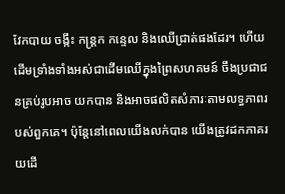វែកបាយ ចង្កឹះ កន្ត្រក កន្ទេល និងឈើជ្រាត់ផងដែរ។ ហើយដើមទ្រាំងទាំងអស់ជាដើមឈើក្នុងព្រៃសហគមន៍ ចឹងប្រជាជនគ្រប់រូបអាច យកបាន និងអាចផលិតសំភារៈតាមលទ្ធភាពរបស់ពួកគេ។ ប៉ុន្តែនៅពេលយើងលក់បាន យើងត្រូវដកភាគរយដើ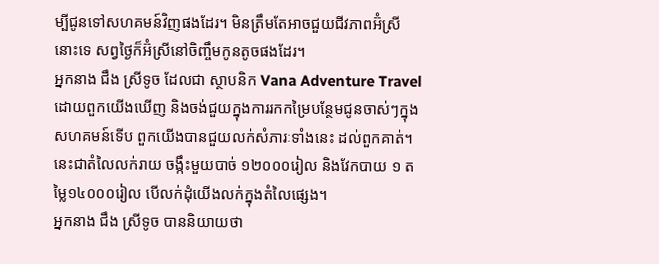ម្បីជូនទៅសហគមន៍វិញផងដែរ។ មិនត្រឹមតែអាចជួយជីវភាពអ៊ំស្រីនោះទេ សព្វថ្ងៃក៏អ៊ំស្រីនៅចិញ្ចឹមកូនតូចផងដែរ។
អ្នកនាង ជឹង ស្រីទូច ដែលជា ស្ថាបនិក Vana Adventure Travel ដោយពួកយើងឃើញ និងចង់ជួយក្នុងការរកកម្រៃបន្ថែមជូនចាស់ៗក្នុងសហគមន៍ទើប ពួកយើងបានជួយលក់សំភារៈទាំងនេះ ដល់ពួកគាត់។ នេះជាតំលៃលក់រាយ ចង្កឹះមួយបាច់ ១២០០០រៀល និងវែកបាយ ១ តម្លៃ១៤០០០រៀល បើលក់ដុំយើងលក់ក្នុងតំលៃផ្សេង។
អ្នកនាង ជឹង ស្រីទូច បាននិយាយថា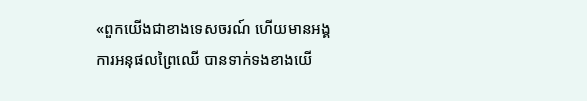«ពួកយើងជាខាងទេសចរណ៍ ហើយមានអង្គការអនុផលព្រៃឈើ បានទាក់ទងខាងយើ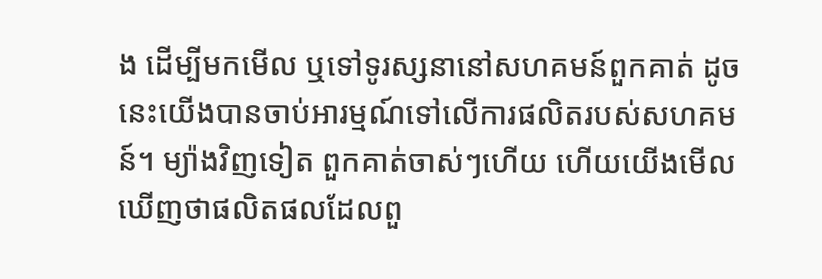ង ដើម្បីមកមើល ឬទៅទូរស្សនានៅសហគមន៍ពួកគាត់ ដូចនេះយើងបានចាប់អារម្មណ៍ទៅលើការផលិតរបស់សហគមន៍។ ម្យ៉ាងវិញទៀត ពួកគាត់ចាស់ៗហើយ ហើយយើងមើលឃើញថាផលិតផលដែលពួ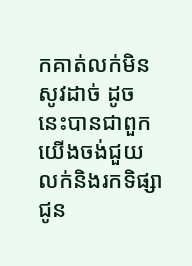កគាត់លក់មិនសូវដាច់ ដូចនេះបានជាពួកយើងចង់ជួយលក់និងរកទិផ្សាជូន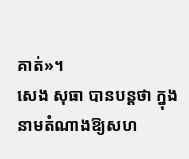គាត់»។
សេង សុធា បានបន្តថា ក្នុងនាមតំណាងឱ្យសហ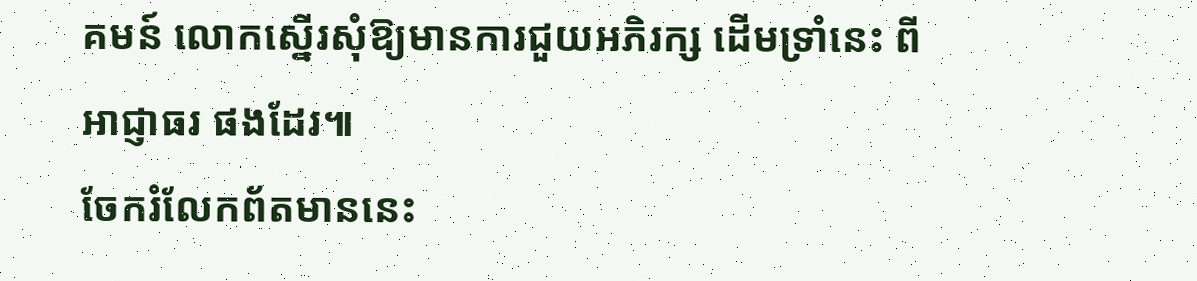គមន៍ លោកស្នើរសុំឱ្យមានការជួយអភិរក្ស ដើមទ្រាំនេះ ពីអាជ្ញាធរ ផងដែរ៕
ចែករំលែកព័តមាននេះ